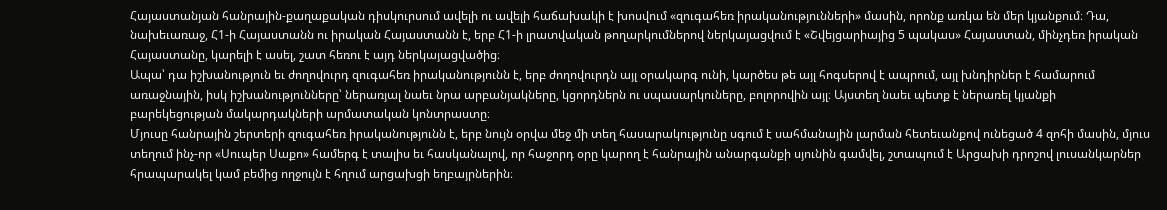Հայաստանյան հանրային-քաղաքական դիսկուրսում ավելի ու ավելի հաճախակի է խոսվում «զուգահեռ իրականությունների» մասին, որոնք առկա են մեր կյանքում։ Դա, նախեւառաջ, Հ1-ի Հայաստանն ու իրական Հայաստանն է, երբ Հ1-ի լրատվական թողարկումներով ներկայացվում է «Շվեյցարիայից 5 պակաս» Հայաստան, մինչդեռ իրական Հայաստանը, կարելի է ասել, շատ հեռու է այդ ներկայացվածից։
Ապա՝ դա իշխանություն եւ ժողովուրդ զուգահեռ իրականությունն է, երբ ժողովուրդն այլ օրակարգ ունի, կարծես թե այլ հոգսերով է ապրում, այլ խնդիրներ է համարում առաջնային, իսկ իշխանությունները՝ ներառյալ նաեւ նրա արբանյակները, կցորդներն ու սպասարկուները, բոլորովին այլ։ Այստեղ նաեւ պետք է ներառել կյանքի բարեկեցության մակարդակների արմատական կոնտրաստը։
Մյուսը հանրային շերտերի զուգահեռ իրականությունն է, երբ նույն օրվա մեջ մի տեղ հասարակությունը սգում է սահմանային լարման հետեւանքով ունեցած 4 զոհի մասին, մյուս տեղում ինչ-որ «Սուպեր Սաքո» համերգ է տալիս եւ հասկանալով, որ հաջորդ օրը կարող է հանրային անարգանքի սյունին գամվել, շտապում է Արցախի դրոշով լուսանկարներ հրապարակել կամ բեմից ողջույն է հղում արցախցի եղբայրներին։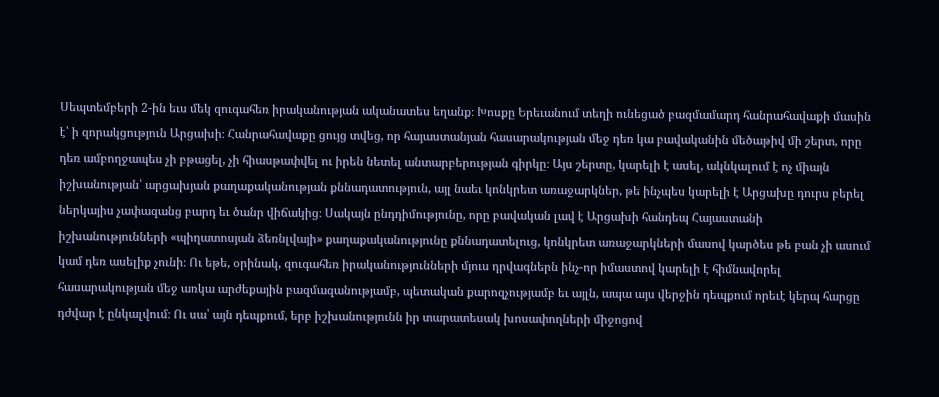Սեպտեմբերի 2-ին եւս մեկ զուգահեռ իրականության ականատես եղանք։ Խոսքը Երեւանում տեղի ունեցած բազմամարդ հանրահավաքի մասին է՝ ի զորակցություն Արցախի։ Հանրահավաքը ցույց տվեց, որ հայաստանյան հասարակության մեջ դեռ կա բավականին մեծաթիվ մի շերտ, որը դեռ ամբողջապես չի բթացել, չի հիասթափվել ու իրեն նետել անտարբերության գիրկը։ Այս շերտը, կարելի է ասել, ակնկալում է ոչ միայն իշխանության՝ արցախյան քաղաքականության քննադատություն, այլ նաեւ կոնկրետ առաջարկներ, թե ինչպես կարելի է Արցախը դուրս բերել ներկայիս չափազանց բարդ եւ ծանր վիճակից։ Սակայն ընդդիմությունը, որը բավական լավ է Արցախի հանդեպ Հայաստանի իշխանությունների «պիղատոսյան ձեռնլվայի» քաղաքականությունը քննադատելուց, կոնկրետ առաջարկների մասով կարծես թե բան չի ասում կամ դեռ ասելիք չունի։ Ու եթե, օրինակ, զուգահեռ իրականությունների մյուս դրվագներն ինչ-որ իմաստով կարելի է հիմնավորել հասարակության մեջ առկա արժեքային բազմազանությամբ, պետական քարոզչությամբ եւ այլն, ապա այս վերջին դեպքում որեւէ կերպ հարցը դժվար է ընկալվում։ Ու սա՝ այն դեպքում, երբ իշխանությունն իր տարատեսակ խոսափողների միջոցով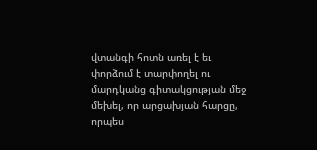վտանգի հոտն առել է եւ փորձում է տարփողել ու մարդկանց գիտակցության մեջ մեխել, որ արցախյան հարցը, որպես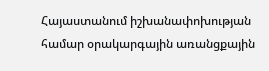Հայաստանում իշխանափոխության համար օրակարգային առանցքային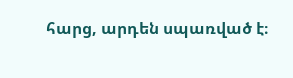հարց, արդեն սպառված է։